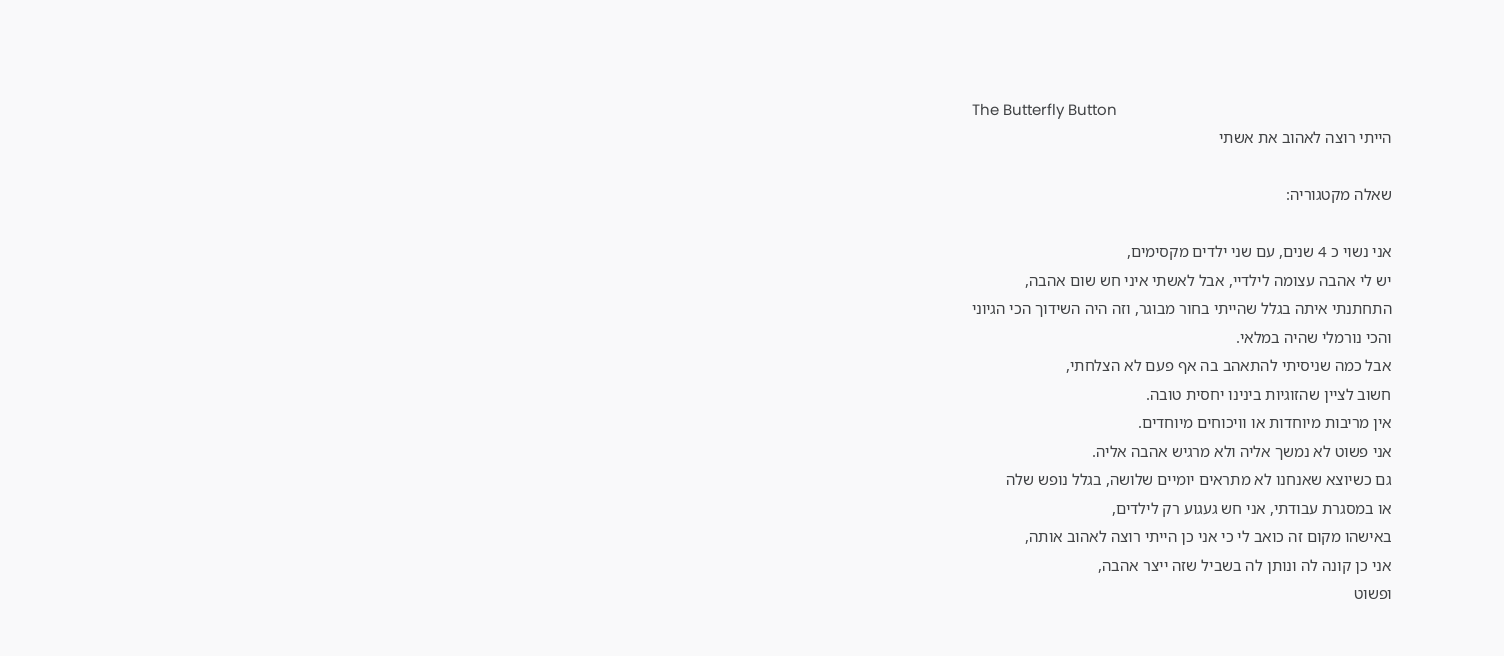The Butterfly Button
הייתי רוצה לאהוב את אשתי

שאלה מקטגוריה:

אני נשוי כ 4 שנים, עם שני ילדים מקסימים,
יש לי אהבה עצומה לילדיי, אבל לאשתי איני חש שום אהבה,
התחתנתי איתה בגלל שהייתי בחור מבוגר, וזה היה השידוך הכי הגיוני
והכי נורמלי שהיה במלאי.
אבל כמה שניסיתי להתאהב בה אף פעם לא הצלחתי,
חשוב לציין שהזוגיות בינינו יחסית טובה.
אין מריבות מיוחדות או וויכוחים מיוחדים.
אני פשוט לא נמשך אליה ולא מרגיש אהבה אליה.
גם כשיוצא שאנחנו לא מתראים יומיים שלושה, בגלל נופש שלה
או במסגרת עבודתי, אני חש געגוע רק לילדים,
באישהו מקום זה כואב לי כי אני כן הייתי רוצה לאהוב אותה,
אני כן קונה לה ונותן לה בשביל שזה ייצר אהבה,
ופשוט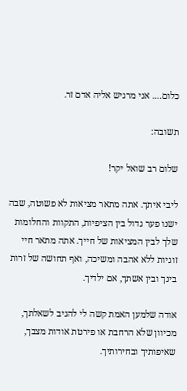כלום…. אני מרגיש אליה אדם זר.

תשובה:

שלום רב שואל יקר!

ליבי איתך. אתה מתאר מציאות לא פשוטה, שבה ישנו פער גדול בין הציפיות, התקוות והחלומות שלך לבין המציאות של חייך. אתה מתאר חיי זוגיות ללא אהבה ומשיכה, ואף תחושה של זרות בינך ובין אשתך, אם ילדיך.

אודה שלמען האמת קשה לי להגיב לשאלתך, מכיוון שלא הרחבת או פירטת אודות מצבך, שאיפותיך ובחירותיך.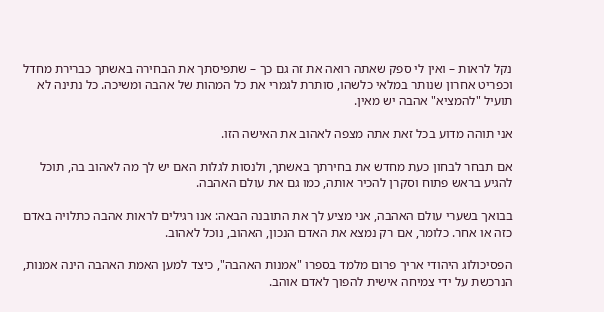נקל לראות – ואין לי ספק שאתה רואה את זה גם כך – שתפיסתך את הבחירה באשתך כברירת מחדל וכפריט אחרון שנותר במלאי כלשהו, סותרת לגמרי את כל המהות של אהבה ומשיכה. כל נתינה לא תועיל "להמציא" אהבה יש מאין.

אני תוהה מדוע בכל זאת אתה מצפה לאהוב את האישה הזו.

אם תבחר לבחון כעת מחדש את בחירתך באשתך, ולנסות לגלות האם יש לך מה לאהוב בה, תוכל להגיע בראש פתוח וסקרן להכיר אותה, כמו גם את עולם האהבה.

בבואך בשערי עולם האהבה, אני מציע לך את התובנה הבאה: אנו רגילים לראות אהבה כתלויה באדם כזה או אחר. כלומר, אם רק נמצא את האדם הנכון, האהוב, נוכל לאהוב.

הפסיכולוג היהודי אריך פרום מלמד בספרו "אמנות האהבה", כיצד למען האמת האהבה הינה אמנות, הנרכשת על ידי צמיחה אישית להפוך לאדם אוהב.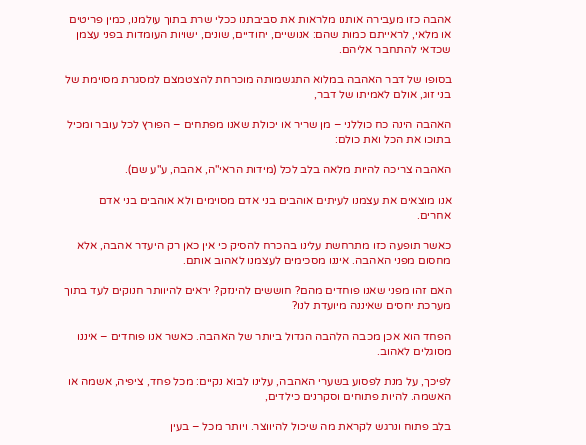אהבה כזו מעבירה אותנו מלראות את סביבתנו ככלי שרת בתוך עולמנו, כמין פריטים או מלאי, לראייתם כמות שהם: אנושיים, יחודיים, שונים, ישויות העומדות בפני עצמן שכדאי להתחבר אליהם.

בסופו של דבר האהבה במלוא התגשמותה מוכרחת להצטמצם למסגרת מסוימת של בני זוג, אולם לאמיתו של דבר,

האהבה הינה כח כוללני – מן שריר או יכולת שאנו מפתחים – הפורץ לכל עובר ומכיל בתוכו את הכל ואת כולם:

האהבה צריכה להיות מלאה בלב לכל (מידות הראי"ה, אהבה, ע"ע שם).

אנו מוצאים את עצמנו לעיתים אוהבים בני אדם מסוימים ולא אוהבים בני אדם אחרים.

כאשר תופעה כזו מתרחשת עלינו בהכרח להסיק כי אין כאן רק היעדר אהבה, אלא מחסום מפני האהבה. איננו מסכימים לעצמנו לאהוב אותם.

האם זהו מפני שאנו פוחדים מהם? חוששים להינזק? יראים להיוותר חנוקים לעד בתוך מערכת יחסים שאיננה מיועדת לנו?

הפחד הוא אכן מכבה הלהבה הגדול ביותר של האהבה. כאשר אנו פוחדים – איננו מסוגלים לאהוב.

לפיכך, על מנת לפסוע בשערי האהבה, עלינו לבוא נקיים: מכל פחד, ציפיה, אשמה או האשמה. להיות פתוחים וסקרנים כילדים,

בלב פתוח ונרגש לקראת מה שיכול להיווצר. ויותר מכל – בעין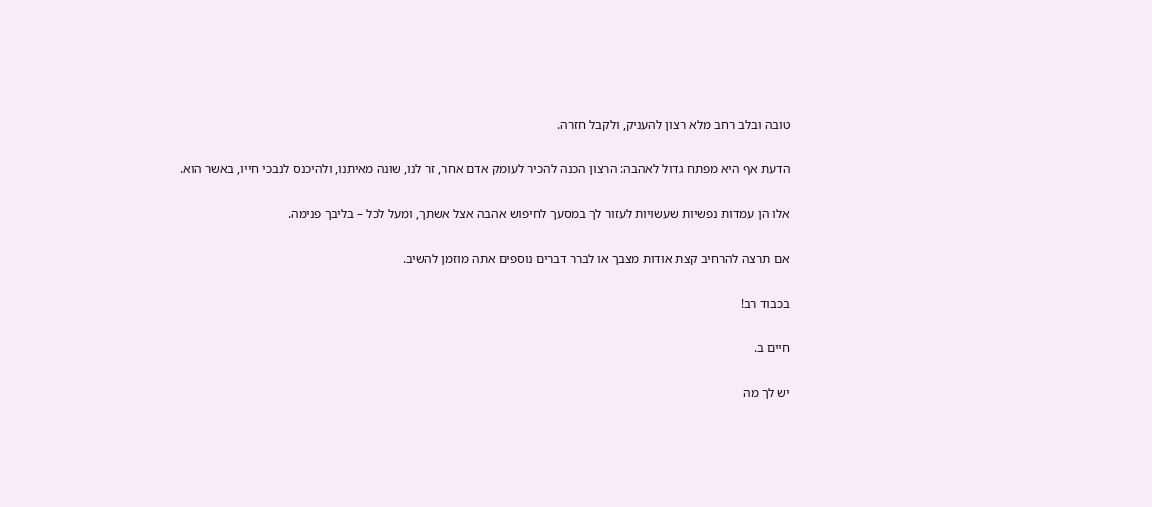טובה ובלב רחב מלא רצון להעניק, ולקבל חזרה.

הדעת אף היא מפתח גדול לאהבה: הרצון הכנה להכיר לעומק אדם אחר, זר לנו, שונה מאיתנו, ולהיכנס לנבכי חייו, באשר הוא.

אלו הן עמדות נפשיות שעשויות לעזור לך במסעך לחיפוש אהבה אצל אשתך, ומעל לכל – בליבך פנימה.

אם תרצה להרחיב קצת אודות מצבך או לברר דברים נוספים אתה מוזמן להשיב.

בכבוד רב!

חיים ב.

יש לך מה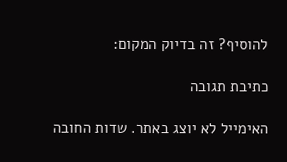להוסיף? זה בדיוק המקום:

כתיבת תגובה

האימייל לא יוצג באתר. שדות החובה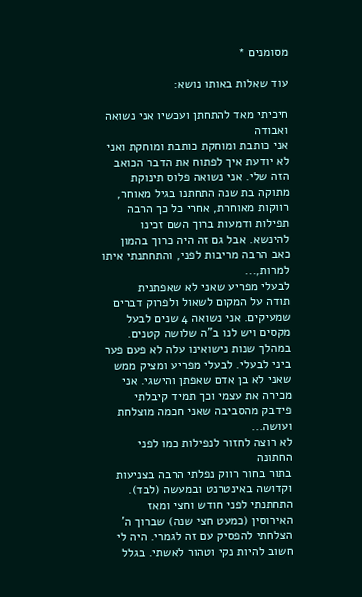מסומנים *

עוד שאלות באותו נושא:

חיכיתי מאד להתחתן ועכשיו אני נשואה ואבודה
אני כותבת ומוחקת כותבת ומוחקת ואני לא יודעת איך לפתוח את הדבר הכואב הזה שלי. אני נשואה פלוס תינוקת מתוקה בת שנה התחתנו בגיל מאוחר, רווקות מאוחרת, אחרי כל כך הרבה תפילות ודמעות ברוך השם זכינו להינשא. אבל גם זה היה כרוך בהמון כאב הרבה מריבות לפני, והתחתנתי איתו למרות,...
לבעלי מפריע שאני לא שאפתנית
תודה על המקום לשאול ולפרוק דברים שמעיקים. אני נשואה 4 שנים לבעל מקסים ויש לנו ב"ה שלושה קטנים. במהלך שנות נישואינו עלה לא פעם פער ביני לבעלי. לבעלי מפריע ומציק ממש שאני לא בן אדם שאפתן והישגי. אני מכירה את עצמי וכך תמיד קיבלתי פידבק מהסביבה שאני חכמה מוצלחת ועושה...
לא רוצה לחזור לנפילות כמו לפני החתונה
בתור בחור רווק נפלתי הרבה בצניעות וקדושה באינטרנט ובמעשה (לבד). התחתנתי לפני חודש וחצי ומאז האירוסין (כמעט חצי שנה) שברוך ה' הצלחתי להפסיק עם זה לגמרי. היה לי חשוב להיות נקי וטהור לאשתי. בגלל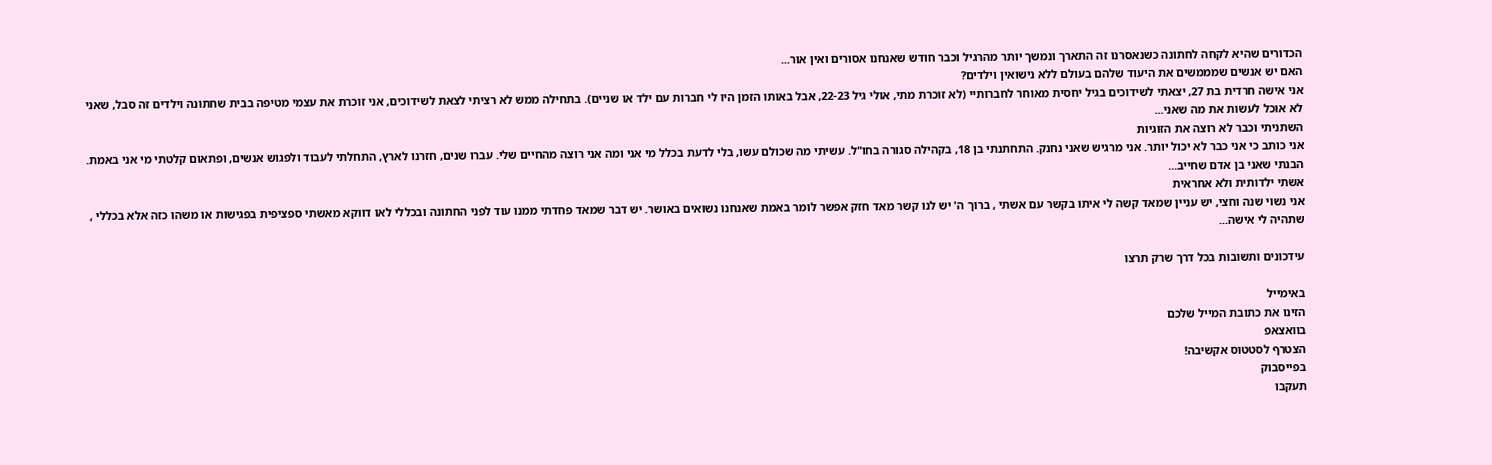הכדורים שהיא לקחה לחתונה כשנאסרנו זה התארך ונמשך יותר מהרגיל וכבר חודש שאנחנו אסורים ואין אור...
האם יש אנשים שמממשים את היעוד שלהם בעולם ללא נישואין וילדים?
אני אישה חרדית בת 27, יצאתי לשידוכים בגיל יחסית מאוחר לחברותיי (לא זוכרת מתי, אולי גיל 22-23, אבל באותו הזמן היו לי חברות עם ילד או שניים). בתחילה ממש לא רציתי לצאת לשידוכים, אני זוכרת את עצמי מטיפה בבית שחתונה וילדים זה סבל, שאני לא אוכל לעשות את מה שאני...
השתניתי וכבר לא רוצה את הזוגיות
אני כותב כי אני כבר לא יכול יותר. אני מרגיש שאני נחנק. התחתנתי בן 18, בקהילה סגורה בחו"ל. עשיתי מה שכולם עשו, בלי לדעת בכלל מי אני ומה אני רוצה מהחיים שלי. עברו שנים, חזרנו לארץ, התחלתי לעבוד ולפגוש אנשים, ופתאום קלטתי מי אני באמת. הבנתי שאני בן אדם שחייב...
אשתי ילדותית ולא אחראית
אני נשוי שנה וחצי, יש עניין שמאד קשה לי איתו בקשר עם אשתי , ברוך ה' יש לנו קשר מאד חזק אפשר לומר באמת שאנחנו נשואים באושר. יש דבר שמאד פחדתי ממנו עוד לפני החתונה ובכללי לאו דווקא מאשתי ספציפית בפגישות או משהו כזה אלא בכללי , שתהיה לי אישה...

עידכונים ותשובות בכל דרך שרק תרצו

באימייל
הזינו את כתובת המייל שלכם
בוואצאפ
הצטרף לסטטוס אקשיבה!
בפייסבוק
תעקבו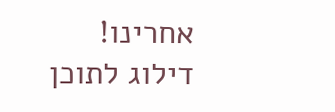אחרינו!
דילוג לתוכן